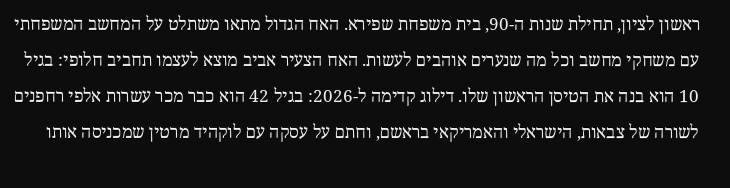ראשון לציון, תחילת שנות ה-90, בית משפחת שפירא. האח הגדול מתאו משתלט על המחשב המשפחתי עם משחקי מחשב וכל מה שנערים אוהבים לעשות. האח הצעיר אביב מוצא לעצמו תחביב חלופי: בגיל 10 הוא בנה את הטיסן הראשון שלו. דילוג קדימה ל-2026: בגיל 42 הוא כבר מכר עשרות אלפי רחפנים לשורה של צבאות, הישראלי והאמריקאי בראשם, וחתם על עסקה עם לוקהיד מרטין שמכניסה אותו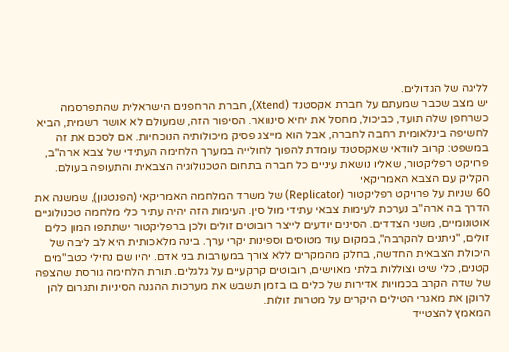לליגה של הגדולים.
יש מצב שכבר שמעתם על חברת אקסטנד (Xtend), חברת הרחפנים הישראלית שהתפרסמה כשרחפן שלה תועד, כביכול, מחסל את יחיא סינוואר. הסיפור הזה, שמעולם לא אושר רשמית, הביא לחשיפה בינלאומית רחבה לחברה, אבל הוא מייצג פסיק מיכולותיה הנוכחיות. אם לסכם את זה במשפט: קרוב לוודאי שאקסטנד עומדת להפוך לחולייה במערך הלחימה העתידי של צבא ארה"ב, פרויקט רפליקטור, שאליו נושאת עיניים כל חברה בתחום הטכנולוגיה הצבאית והתעופה בעולם.
הקליק עם הצבא האמריקאי
60 שניות על פרויקט רפליקטור (Replicator) של משרד המלחמה האמריקאי (הפנטגון), שמשנה את הדרך בה ארה"ב נערכת לעימות צבאי עתידי מול סין. העימות הזה יהיה עתיר כלי מלחמה טכנולוגיים אוטונומיים, משני הצדדים. הסינים יודעים לייצר רובוטים זולים ולכן ברפליקטור ישתתפו המון כלים זולים, "ניתנים להקרבה", במקום עוד מטוסים וספינות יקרי ערך. בינה מלאכותית היא לב ליבה של היכולת הצבאית החדשה, בחלק מהמקרים ללא צורך במעורבות בני אדם. יהיו שם נחילי כטב"מים קטנים, כלי שיט וצוללות בלתי מאוישים, רובוטים קרקעיים על גלגלים. תורת הלחימה גורסת שהצפה של שדה הקרב בכמויות אדירות של כלים בו בזמן תשבש את מערכות ההגנה הסיניות ותגרום להן לרוקן את מאגרי הטילים היקרים על מטרות זולות.
המאמץ להצטייד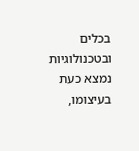בכלים ובטכנולוגיות נמצא כעת בעיצומו,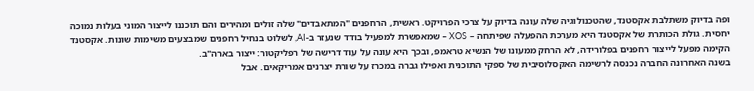ופה בדיוק משתלבת אקסטנד, שהטכנולוגיה שלה עונה בדיוק על צרכי הפרויקט. ראשית, הרחפנים "המתאבדים" שלה זולים ומהירים והם תוכננו לייצור המוני בעלות נמוכה יחסית. גולת הכותרת של אקסטנד היא מערכת ההפעלה שפיתחה – XOS – שמאפשרת למפעיל בודד שנעזר ב-AI, לשלוט בנחיל רחפנים שמבצעים משימות שונות. אקסטנד הקימה מפעל לייצור רחפנים בפלורידה, לא הרחק ממעונו של הנשיא טראמפ, ובכך היא עונה על עוד דרישה של רפליקטור: ייצור בארה"ב.
בשנה האחרונה החברה נכנסה לרשימה האקסלוסיבית של ספקי התוכנית ואפילו גברה במכרז על שורת יצרנים אמריקאים. אבל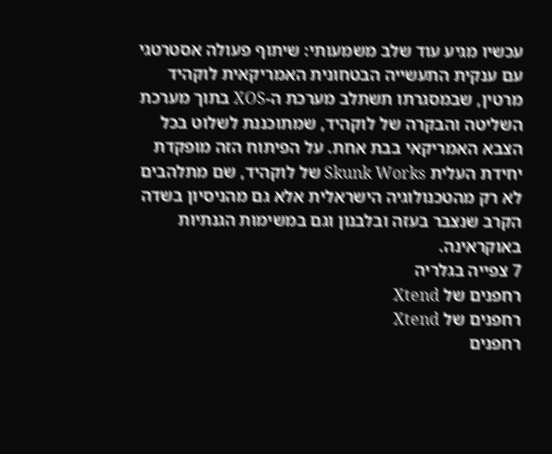עכשיו מגיע עוד שלב משמעותי: שיתוף פעולה אסטרטגי עם ענקית התעשייה הבטחונית האמריקאית לוקהיד מרטין, שבמסגרתו תשתלב מערכת ה-XOS בתוך מערכת השליטה והבקרה של לוקהיד, שמתוכננת לשלוט בכל הצבא האמריקאי בבת אחת. על הפיתוח הזה מופקדת יחידת העלית Skunk Works של לוקהיד, שם מתלהבים לא רק מהטכנולוגיה הישראלית אלא גם מהניסיון בשדה הקרב שנצבר בעזה ובלבנון וגם במשימות הגנתיות באוקראינה.
7 צפייה בגלריה
רחפנים של Xtend
רחפנים של Xtend
רחפנים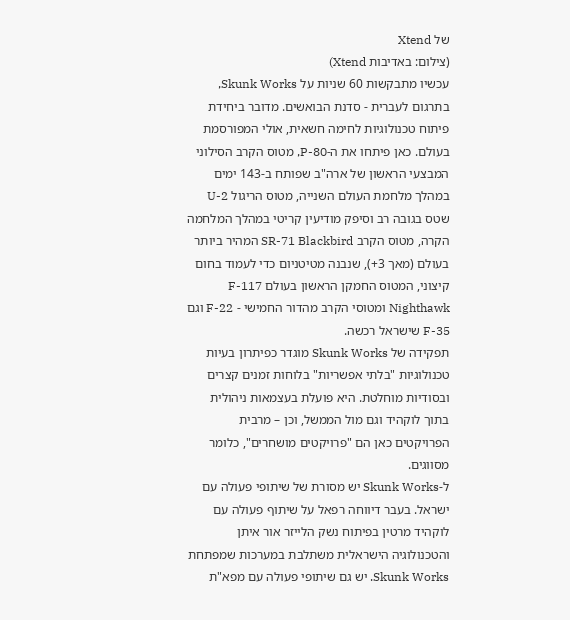של Xtend
(צילום: באדיבות Xtend)
עכשיו מתבקשות 60 שניות על Skunk Works, בתרגום לעברית - סדנת הבואשים. מדובר ביחידת פיתוח טכנולוגיות לחימה חשאית, אולי המפורסמת בעולם. כאן פיתחו את ה-P-80, מטוס הקרב הסילוני המבצעי הראשון של ארה"ב שפותח ב-143 ימים במהלך מלחמת העולם השנייה, מטוס הריגול U-2 שטס בגובה רב וסיפק מודיעין קריטי במהלך המלחמה הקרה, מטוס הקרב SR-71 Blackbird המהיר ביותר בעולם (מאך 3+), שנבנה מטיטניום כדי לעמוד בחום קיצוני, המטוס החמקן הראשון בעולם F-117 Nighthawk ומטוסי הקרב מהדור החמישי - F-22 וגם F-35 שישראל רכשה.
תפקידה של Skunk Works מוגדר כפיתרון בעיות טכנולוגיות "בלתי אפשריות" בלוחות זמנים קצרים ובסודיות מוחלטת. היא פועלת בעצמאות ניהולית בתוך לוקהיד וגם מול הממשל, וכן – מרבית הפרויקטים כאן הם "פרויקטים מושחרים", כלומר מסווגים.
ל-Skunk Works יש מסורת של שיתופי פעולה עם ישראל. בעבר דיווחה רפאל על שיתוף פעולה עם לוקהיד מרטין בפיתוח נשק הלייזר אור איתן והטכנולוגיה הישראלית משתלבת במערכות שמפתחת Skunk Works. יש גם שיתופי פעולה עם מפא"ת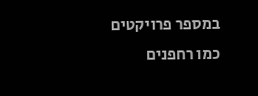במספר פרויקטים כמו רחפנים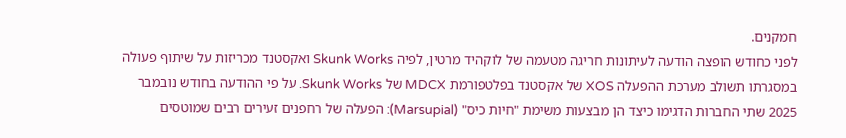חמקנים.
לפני כחודש הופצה הודעה לעיתונות חריגה מטעמה של לוקהיד מרטין, לפיה Skunk Works ואקסטנד מכריזות על שיתוף פעולה במסגרתו תשולב מערכת ההפעלה XOS של אקסטנד בפלטפורמת MDCX של Skunk Works. על פי ההודעה בחודש נובמבר 2025 שתי החברות הדגימו כיצד הן מבצעות משימת "חיות כיס" (Marsupial): הפעלה של רחפנים זעירים רבים שמוטסים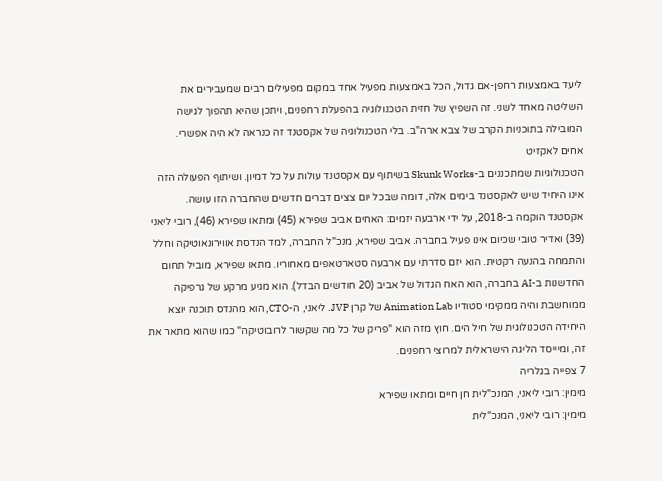ליעד באמצעות רחפן-אם גדול, הכל באמצעות מפעיל אחד במקום מפעילים רבים שמעבירים את השליטה מאחד לשני. זה השפיץ של חזית הטכנולוגיה בהפעלת רחפנים, ויתכן שהיא תהפוך לגישה המובילה בתוכניות הקרב של צבא ארה"ב. בלי הטכנולוגיה של אקסטנד זה כנראה לא היה אפשרי.
אחים לאקזיט
הטכנולוגיות שמתכננים ב-Skunk Works בשיתוף עם אקסטנד עולות על כל דמיון. ושיתוף הפעולה הזה אינו היחיד שיש לאקסטנד בימים אלה, דומה שבכל יום צצים דברים חדשים שהחברה הזו עושה.
אקסטנד הוקמה ב-2018, על ידי ארבעה יזמים: האחים אביב שפירא (45) ומתאו שפירא (46), רובי ליאני (39) ואדיר טובי שכיום אינו פעיל בחברה. אביב שפירא, מנכ"ל החברה, למד הנדסת אווירונאוטיקה וחלל והתמחה בהנעה רקטית. הוא יזם סדרתי עם ארבעה סטארטאפים מאחוריו. מתאו שפירא, מוביל תחום החדשנות ב-AI בחברה, הוא האח הגדול של אביב (20 חודשים הבדל). הוא מגיע מרקע של גרפיקה ממוחשבת והיה ממקימי סטודיו Animation Lab של קרן JVP. ליאני, ה-CTO, הוא מהנדס תוכנה יוצא היחידה הטכנולוגית של חיל הים. חוץ מזה הוא "פריק של כל מה שקשור לרובוטיקה" כמו שהוא מתאר את זה, ומיייסד הליגה הישראלית למרוצי רחפנים.
7 צפייה בגלריה
מימין: רובי ליאני, המנכ"לית חן חיים ומתאו שפירא
מימין: רובי ליאני, המנכ"לית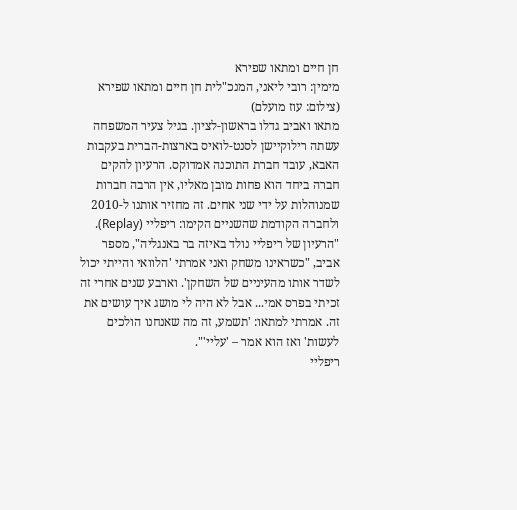חן חיים ומתאו שפירא
מימין: רובי ליאני, המנכ"לית חן חיים ומתאו שפירא
(צילום: עוז מועלם)
מתאו ואביב גדלו בראשון-לציון. בגיל צעיר המשפחה עשתה רילוקיישן לסנט-לואיס בארצות-הברית בעקבות האבא, עובד חברת התוכנה אמדוקס. הרעיון להקים חברה ביחד הוא פחות מובן מאליו, אין הרבה חברות שמנוהלות על ידי שני אחים. זה מחזיר אותנו ל-2010 ולחברה הקודמת שהשניים הקימו: ריפליי (Replay).
"הרעיון של ריפליי נולד באיזה בר באנגליה", מספר אביב, "כשראינו משחק ואני אמרתי 'הלוואי והייתי יכול לשדר אותו מהעיניים של השחקן'. וארבע שנים אחרי זה זכיתי בפרס אמי... אבל לא היה לי מושג איך עושים את זה. אמרתי למתאו: 'תשמע, זה מה שאנחנו הולכים לעשות' ואז הוא אמר – 'עליי'".
ריפליי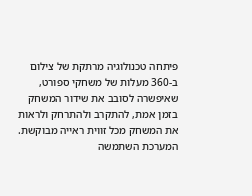פיתחה טכנולוגיה מרתקת של צילום ב-360 מעלות של משחקי ספורט, שאיפשרה לסובב את שידור המשחק בזמן אמת, להתקרב ולהתרחק ולראות את המשחק מכל זווית ראייה מבוקשת. המערכת השתמשה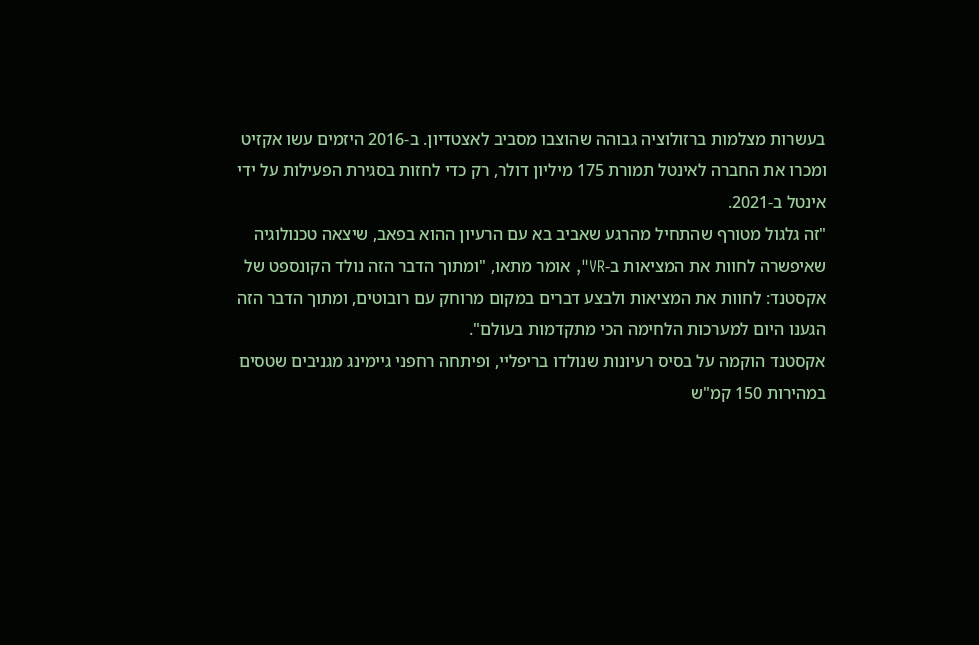בעשרות מצלמות ברזולוציה גבוהה שהוצבו מסביב לאצטדיון. ב-2016 היזמים עשו אקזיט ומכרו את החברה לאינטל תמורת 175 מיליון דולר, רק כדי לחזות בסגירת הפעילות על ידי אינטל ב-2021.
"זה גלגול מטורף שהתחיל מהרגע שאביב בא עם הרעיון ההוא בפאב, שיצאה טכנולוגיה שאיפשרה לחוות את המציאות ב-VR", אומר מתאו, "ומתוך הדבר הזה נולד הקונספט של אקסטנד: לחוות את המציאות ולבצע דברים במקום מרוחק עם רובוטים, ומתוך הדבר הזה הגענו היום למערכות הלחימה הכי מתקדמות בעולם".
אקסטנד הוקמה על בסיס רעיונות שנולדו בריפליי, ופיתחה רחפני גיימינג מגניבים שטסים במהירות 150 קמ"ש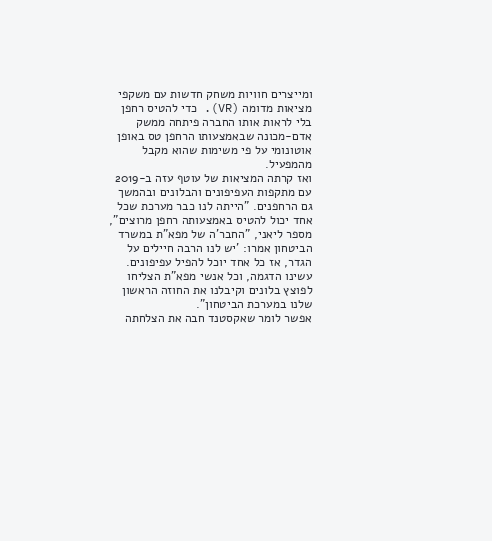ומייצרים חוויות משחק חדשות עם משקפי מציאות מדומה (VR). כדי להטיס רחפן בלי לראות אותו החברה פיתחה ממשק אדם-מכונה שבאמצעותו הרחפן טס באופן אוטונומי על פי משימות שהוא מקבל מהמפעיל.
ואז קרתה המציאות של עוטף עזה ב-2019 עם מתקפות העפיפונים והבלונים ובהמשך גם הרחפנים. "הייתה לנו כבר מערכת שכל אחד יכול להטיס באמצעותה רחפן מרוצים", מספר ליאני, "החבר'ה של מפא"ת במשרד הביטחון אמרו: 'יש לנו הרבה חיילים על הגדר, אז כל אחד יוכל להפיל עפיפונים. עשינו הדגמה, וכל אנשי מפא"ת הצליחו לפוצץ בלונים וקיבלנו את החוזה הראשון שלנו במערכת הביטחון".
אפשר לומר שאקסטנד חבה את הצלחתה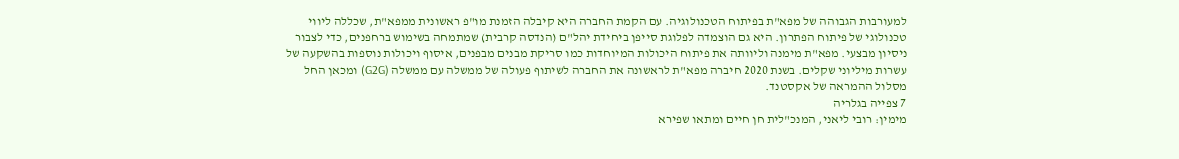למעורבות הגבוהה של מפא"ת בפיתוח הטכנולוגיה. עם הקמת החברה היא קיבלה הזמנת מו"פ ראשונית ממפא"ת, שכללה ליווי טכנולוגי של פיתוח הפתרון. היא גם הוצמדה לפלוגת סייפן ביחידת יהל"ם (הנדסה קרבית) שמתמחה בשימוש ברחפנים, כדי לצבור ניסיון מבצעי. מפא"ת מימנה וליוותה את פיתוח היכולות המיוחדות כמו סריקת מבנים מבפנים, איסוף ויכולות נוספות בהשקעה של עשרות מיליוני שקלים. בשנת 2020 חיברה מפא"ת לראשונה את החברה לשיתוף פעולה של ממשלה עם ממשלה (G2G) ומכאן החל מסלול ההמראה של אקסטנד.
7 צפייה בגלריה
מימין: רובי ליאני, המנכ"לית חן חיים ומתאו שפירא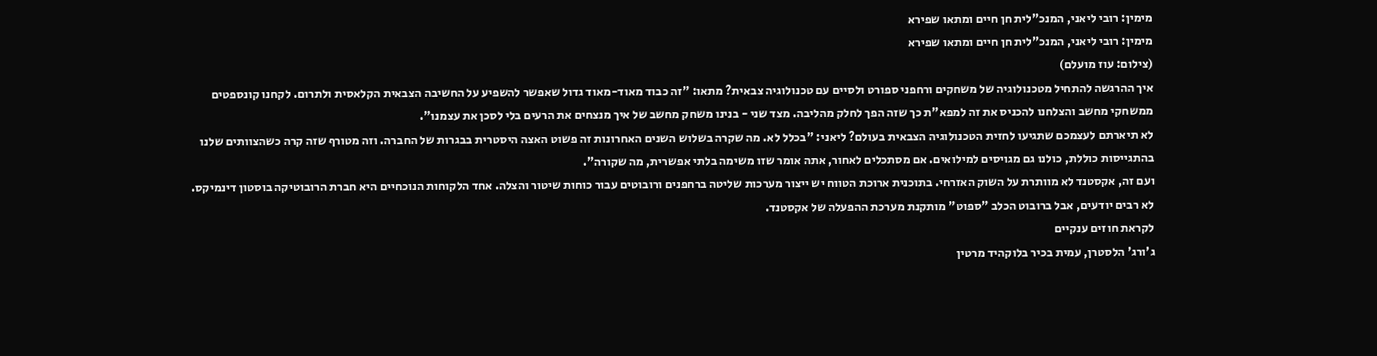מימין: רובי ליאני, המנכ"לית חן חיים ומתאו שפירא
מימין: רובי ליאני, המנכ"לית חן חיים ומתאו שפירא
(צילום: עוז מועלם)
איך ההרגשה להתחיל מטכנולוגיה של משחקים ורחפני ספורט ולסיים עם טכנולוגיה צבאית? מתאו: "זה כבוד מאוד-מאוד גדול שאפשר להשפיע על החשיבה הצבאית הקלאסית ולתרום. לקחנו קונספטים ממשחקי מחשב והצלחנו להכניס את זה למפא"ת כך שזה הפך לחלק מהליבה. מצד שני - בנינו משחק מחשב של איך מנצחים את הרעים בלי לסכן את עצמנו".
לא תיארתם לעצמכם שתגיעו לחזית הטכנולוגיה הצבאית בעולם? ליאני: "בכלל לא. מה שקרה בשלוש השנים האחרונות זה פשוט האצה היסטרית בבגרות של החברה. וזה מטורף שזה קרה כשהצוותים שלנו בהתגייסות כוללת, כולנו גם מגויסים למילואים. אם מסתכלים לאחור, אתה אומר שזו משימה בלתי אפשרית, מה שקורה".
ועם זה, אקסטנד לא מוותרת על השוק האזרחי. בתוכנית ארוכת הטווח יש ייצור מערכות שליטה ברחפנים ורובוטים עבור כוחות שיטור והצלה. אחד הלקוחות הנוכחיים היא חברת הרובוטיקה בוסטון דינמיקס. לא רבים יודעים, אבל ברובוט הכלב "ספוט" מותקנת מערכת ההפעלה של אקסטנד.
לקראת חוזים ענקיים
ג'ורג' הלסטרן, עמית בכיר בלוקהיד מרטין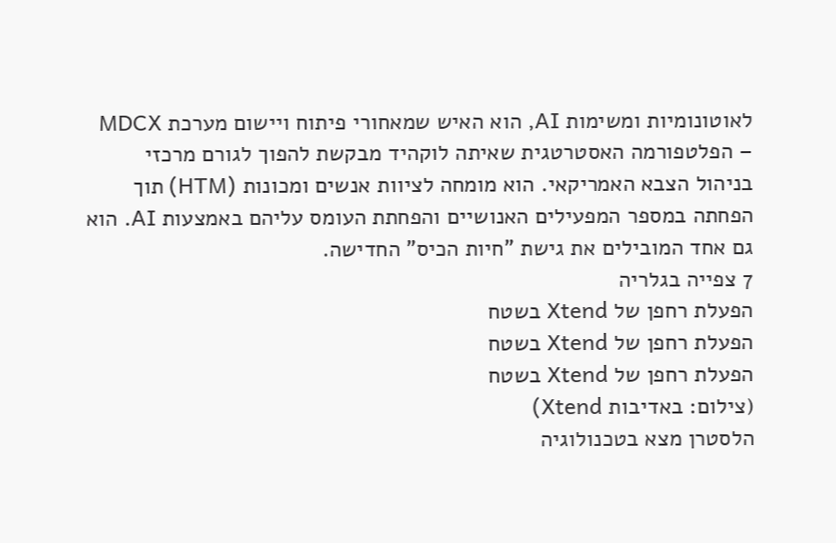לאוטונומיות ומשימות AI, הוא האיש שמאחורי פיתוח ויישום מערכת MDCX – הפלטפורמה האסטרטגית שאיתה לוקהיד מבקשת להפוך לגורם מרכזי בניהול הצבא האמריקאי. הוא מומחה לציוות אנשים ומכונות (HTM) תוך הפחתה במספר המפעילים האנושיים והפחתת העומס עליהם באמצעות AI. הוא גם אחד המובילים את גישת "חיות הכיס" החדישה.
7 צפייה בגלריה
הפעלת רחפן של Xtend בשטח
הפעלת רחפן של Xtend בשטח
הפעלת רחפן של Xtend בשטח
(צילום: באדיבות Xtend)
הלסטרן מצא בטכנולוגיה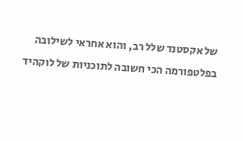של אקסטנד שלל רב, והוא אחראי לשילובה בפלטפורמה הכי חשובה לתוכניות של לוקהיד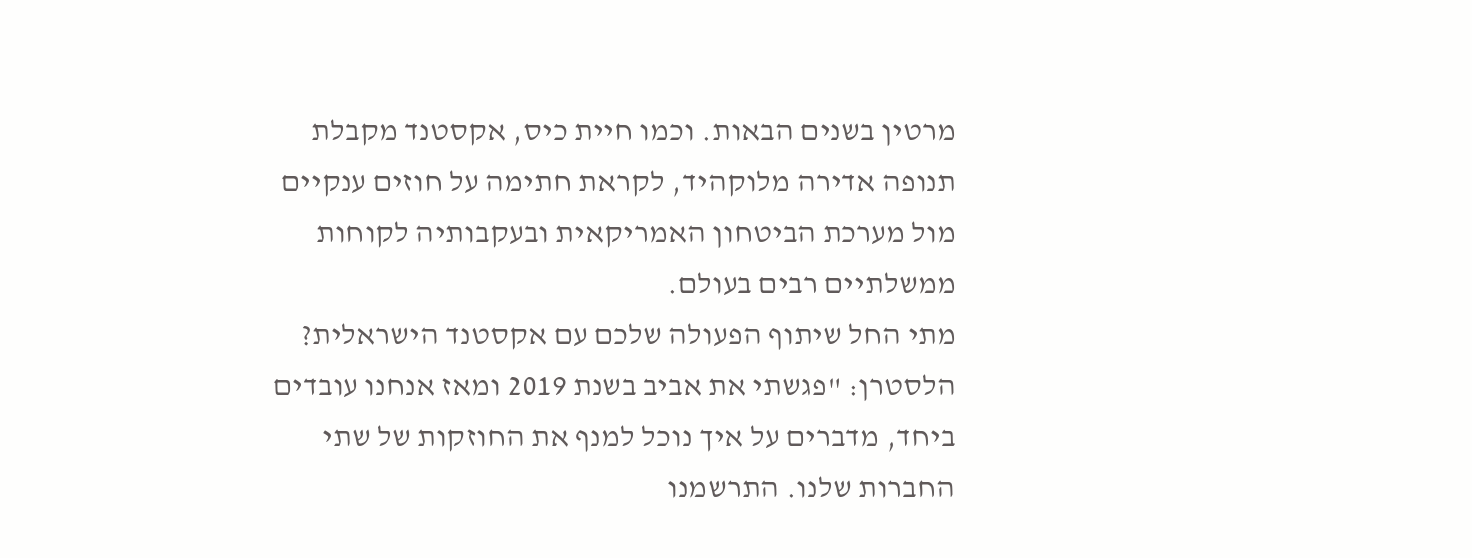מרטין בשנים הבאות. וכמו חיית כיס, אקסטנד מקבלת תנופה אדירה מלוקהיד, לקראת חתימה על חוזים ענקיים מול מערכת הביטחון האמריקאית ובעקבותיה לקוחות ממשלתיים רבים בעולם.
מתי החל שיתוף הפעולה שלכם עם אקסטנד הישראלית? הלסטרן: "פגשתי את אביב בשנת 2019 ומאז אנחנו עובדים ביחד, מדברים על איך נוכל למנף את החוזקות של שתי החברות שלנו. התרשמנו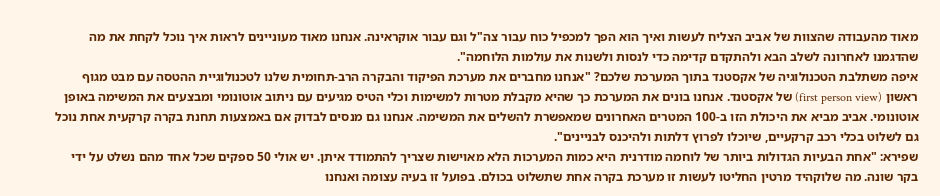מאוד מהעבודה שהצוות של אביב הצליח לעשות ואיך הוא הפך למכפיל כוח עבור צה"ל וגם עבור אוקראינה. אנחנו מאוד מעוניינים לראות איך נוכל לקחת את מה שהדגמנו לאחרונה לשלב הבא ולהתקדם קדימה כדי לנסות ולשנות את עולמות הלוחמה".
איפה משתלבת הטכנולוגיה של אקסטנד בתוך המערכת שלכם? "אנחנו מחברים את מערכת הפיקוד והבקרה הרב-תחומית שלנו לטכנולוגיית ההטסה עם מבט מגוף ראשון (first person view) של אקסטנד. אנחנו בונים את המערכת כך שהיא מקבלת מטרות למשימות וכלי הטיס מגיעים עם ניתוב אוטונומי ומבצעים את המשימה באופן אוטונומי. אביב מביא את היכולת הזו ב-100 המטרים האחרונים שמאפשרת להשלים את המשימה. אנחנו גם מנסים לבדוק אם באמצעות תחנת בקרה קרקעית אחת נוכל גם לשלוט בכלי רכב קרקעיים, שיוכלו לפרוץ דלתות ולהיכנס לבניינים".
שפירא: "אחת הבעיות הגדולות ביותר של לוחמה מודרנית היא כמות המערכות הלא מאוישות שצריך להתמודד איתן. יש אולי 50 ספקים שכל אחד מהם נשלט על ידי בקר שונה. מה שלוקהיד מרטין החליטו לעשות זו מערכת בקרה אחת שתשלוט בכולם. בפועל זו בעיה עצומה ואנחנו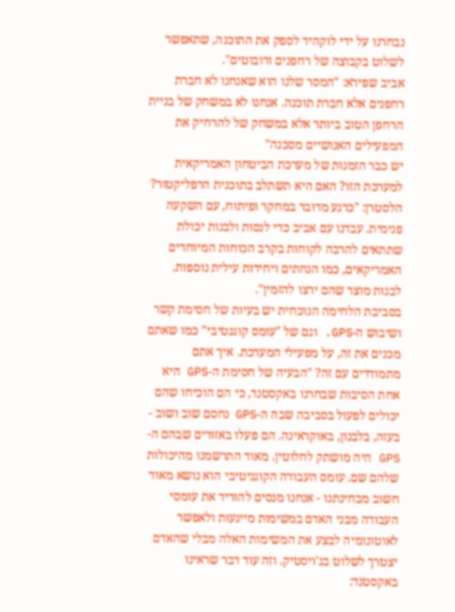נבחרנו על ידי לוקהיד לספק את התוכנה, שתאפשר לשלוט בקבוצה של רחפנים ורובוטים".
אביב שפירא: "המסר שלנו הוא שאנחנו לא חברת רחפנים אלא חברת תוכנה. אנחנו לא במשחק של בניית הרחפן הטוב ביותר אלא במשחק של להרחיק את המפעילים האנושיים מסכנה"
יש כבר הזמנות של מערכת הביטחון האמריקאית למערכת הזו? האם היא תשתלב בתוכנית הרפליקטור? הלסטרן: "כרגע מדובר במחקר ופיתוח, עם השקעה פנימית. עבדנו עם אביב כדי לנסות ולבנות יכולת שתתאים להרבה לקוחות בקרב הכוחות המיוחדים האמריקאים, כמו הנחתים ויחידות עילית נוספות. לבנות מוצר שהם ירצו להזמין".
בסביבת הלחימה הנוכחית יש בעיות של חסימת קשר ושיבוש ה-GPS. וגם של "עומס קוגנטיבי" כמו שאתם מכנים את זה, על מפעילי המערכת. איך אתם מתמודדים עם זה? "הבעיה של חסימת ה-GPS היא אחת הסיבות שבחרנו באקסטנד, כי הם הוכיחו שהם יכולים לפעול בסביבה שבה ה-GPS נחסם שוב ושוב - בעזה, בלבנון, באוקראינה. הם פעלו באזורים שבהם ה-GPS היה מושתק לחלוטין. מאוד התרשמנו מהיכולות שלהם שם. עומס העבודה הקוגניטיבי הוא נושא מאוד חשוב מבחינתנו - אנחנו מנסים להוריד את עומסי העבודה מבני האדם במשימות מייגעות ולאפשר לאוטונומיה לבצע את המשימות האלה מבלי שהאדם יצטרך לשלוט בג'ויסטיק. וזה עוד דבר שראינו באקסטנד: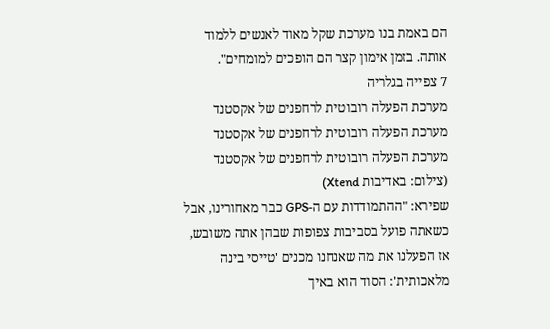הם באמת בנו מערכת שקל מאוד לאנשים ללמוד אותה. בזמן אימון קצר הם הופכים למומחים".
7 צפייה בגלריה
מערכת הפעלה רובוטית לרחפנים של אקסטנד
מערכת הפעלה רובוטית לרחפנים של אקסטנד
מערכת הפעלה רובוטית לרחפנים של אקסטנד
(צילום: באדיבות Xtend)
שפירא: "ההתמודדות עם ה-GPS כבר מאחורינו, אבל כשאתה פועל בסביבות צפופות שבהן אתה משובש, אז הפעלנו את מה שאנחנו מכנים 'טייסי בינה מלאכותית': הסוד הוא באיך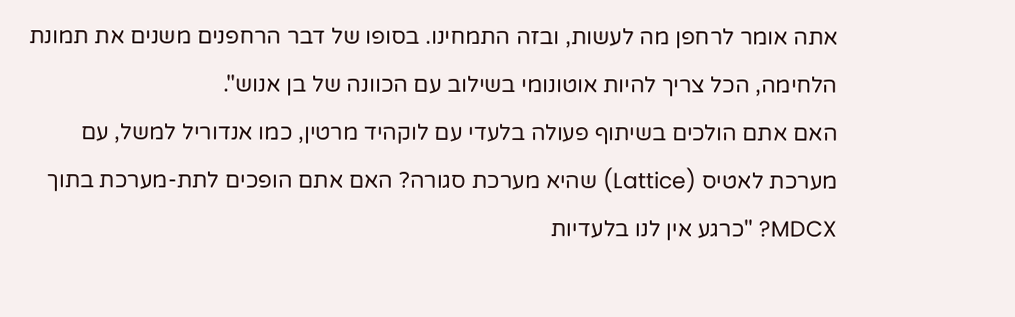אתה אומר לרחפן מה לעשות, ובזה התמחינו. בסופו של דבר הרחפנים משנים את תמונת הלחימה, הכל צריך להיות אוטונומי בשילוב עם הכוונה של בן אנוש".
האם אתם הולכים בשיתוף פעולה בלעדי עם לוקהיד מרטין, כמו אנדוריל למשל, עם מערכת לאטיס (Lattice) שהיא מערכת סגורה? האם אתם הופכים לתת-מערכת בתוך MDCX? "כרגע אין לנו בלעדיות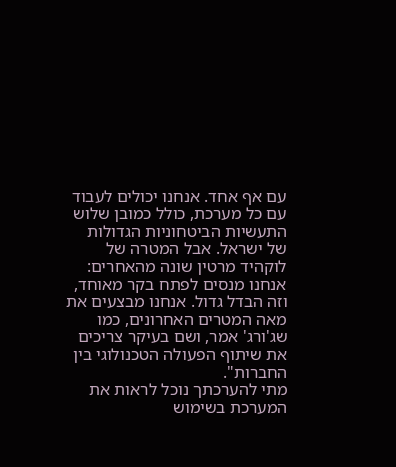עם אף אחד. אנחנו יכולים לעבוד עם כל מערכת, כולל כמובן שלוש התעשיות הביטחוניות הגדולות של ישראל. אבל המטרה של לוקהיד מרטין שונה מהאחרים: אנחנו מנסים לפתח בקר מאוחד, וזה הבדל גדול. אנחנו מבצעים את מאה המטרים האחרונים, כמו שג'ורג' אמר, ושם בעיקר צריכים את שיתוף הפעולה הטכנולוגי בין החברות".
מתי להערכתך נוכל לראות את המערכת בשימוש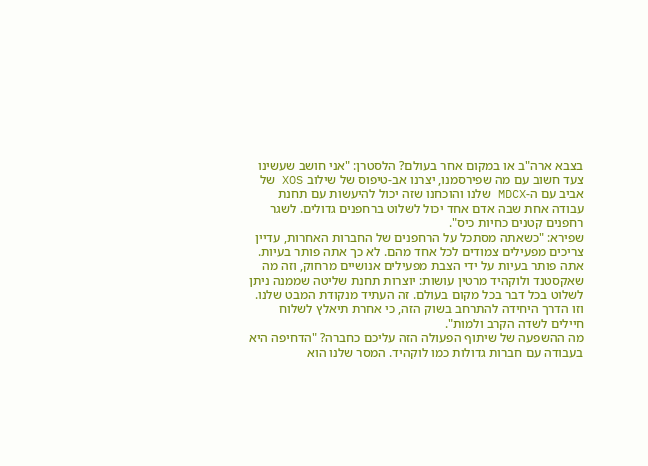בצבא ארה"ב או במקום אחר בעולם? הלסטרן: "אני חושב שעשינו צעד חשוב עם מה שפירסמנו, יצרנו אב-טיפוס של שילוב XOS של אביב עם ה-MDCX שלנו והוכחנו שזה יכול להיעשות עם תחנת עבודה אחת שבה אדם אחד יכול לשלוט ברחפנים גדולים. לשגר רחפנים קטנים כחיות כיס".
שפירא: "כשאתה מסתכל על הרחפנים של החברות האחרות, עדיין צריכים מפעילים צמודים לכל אחד מהם. לא כך אתה פותר בעיות. אתה פותר בעיות על ידי הצבת מפעילים אנושיים מרחוק, וזה מה שאקסטנד ולוקהיד מרטין עושות: יוצרות תחנת שליטה שממנה ניתן לשלוט בכל דבר בכל מקום בעולם. זה העתיד מנקודת המבט שלנו. וזו הדרך היחידה להתרחב בשוק הזה, כי אחרת תיאלץ לשלוח חיילים לשדה הקרב ולמות".
מה ההשפעה של שיתוף הפעולה הזה עליכם כחברה? "הדחיפה היא בעבודה עם חברות גדולות כמו לוקהיד. המסר שלנו הוא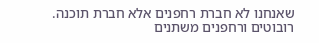שאנחנו לא חברת רחפנים אלא חברת תוכנה. רובוטים ורחפנים משתנים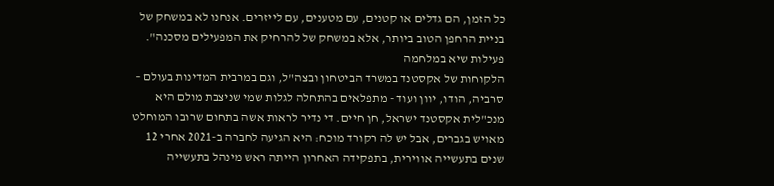כל הזמן, הם גדלים או קטנים, עם מטענים, עם לייזרים. אנחנו לא במשחק של בניית הרחפן הטוב ביותר, אלא במשחק של להרחיק את המפעילים מסכנה".
פעילות שיא במלחמה
הלקוחות של אקסטנד במשרד הביטחון ובצה"ל, וגם במרבית המדינות בעולם – סרביה, הודו, יוון ועוד - מתפלאים בהתחלה לגלות שמי שניצבת מולם היא מנכ"לית אקסטנד ישראל, חן חיים. די נדיר לראות אשה בתחום שרובו המוחלט מאויש בגברים, אבל יש לה רקורד מוכח: היא הגיעה לחברה ב-2021 אחרי 12 שנים בתעשייה אווירית, בתפקידה האחרון הייתה ראש מינהל בתעשייה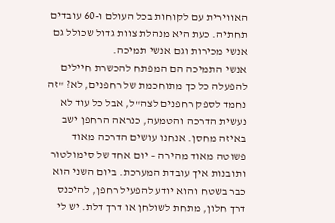האווירית עם לקוחות בכל העולם ו-60 עובדים תחתיה. כעת היא מנהלת צוות גדול שכולל גם אנשי מכירות וגם אנשי תמיכה.
אנשי התמיכה הם המפתח להכשרת חיילים להפעלה כל כך מתוחכמת של רחפנים, לא? "זה נחמד לספק רחפנים לצה"ל, אבל כל עוד לא נעשית הדרכה והטמעה, כנראה הרחפן ישב באיזה מחסן. אנחנו עושים הדרכה מאוד פשוטה מאוד מהירה – יום אחד של סימולטור ותובנות איך עובדת המערכת. ביום השני הוא כבר בשטח והוא יודע להפעיל רחפן, להיכנס דרך חלון, מתחת לשולחן או דרך דלת. יש לי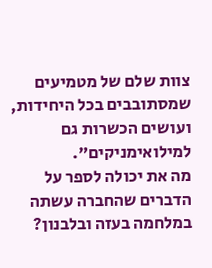צוות שלם של מטמיעים שמסתובבים בכל היחידות, ועושים הכשרות גם למילואימניקים".
מה את יכולה לספר על הדברים שהחברה עשתה במלחמה בעזה ובלבנון?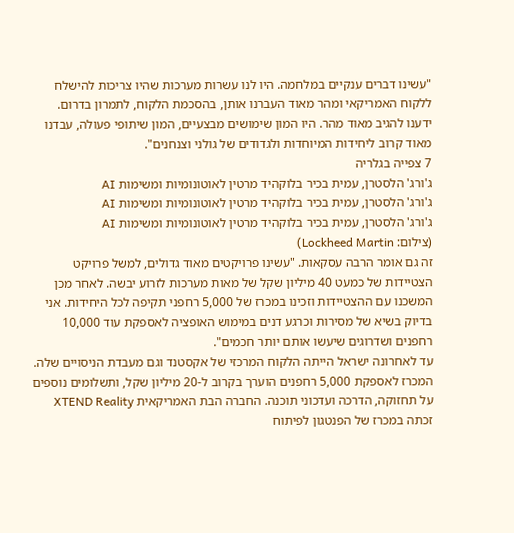"עשינו דברים ענקיים במלחמה. היו לנו עשרות מערכות שהיו צריכות להישלח ללקוח האמריקאי ומהר מאוד העברנו אותן, בהסכמת הלקוח, לתמרון בדרום. ידענו להגיב מאוד מהר. היו המון שימושים מבצעיים, המון שיתופי פעולה, עבדנו מאוד קרוב ליחידות המיוחדות ולגדודים של גולני וצנחנים".
7 צפייה בגלריה
ג'ורג' הלסטרן, עמית בכיר בלוקהיד מרטין לאוטונומיות ומשימות AI
ג'ורג' הלסטרן, עמית בכיר בלוקהיד מרטין לאוטונומיות ומשימות AI
ג'ורג' הלסטרן, עמית בכיר בלוקהיד מרטין לאוטונומיות ומשימות AI
(צילום: Lockheed Martin)
זה גם אומר הרבה עסקאות. "עשינו פרויקטים מאוד גדולים, למשל פרויקט הצטיידות של כמעט 40 מיליון שקל של מאות מערכות לזרוע יבשה. לאחר מכן המשכנו עם ההצטיידות וזכינו במכרז של 5,000 רחפני תקיפה לכל היחידות. אני בדיוק בשיא של מסירות וכרגע דנים במימוש האופציה לאספקת עוד 10,000 רחפנים ושדרוגים שיעשו אותם יותר חכמים".
עד לאחרונה ישראל הייתה הלקוח המרכזי של אקסטנד וגם מעבדת הניסויים שלה. המכרז לאספקת 5,000 רחפנים הוערך בקרוב ל-20 מיליון שקל, ותשלומים נוספים על תחזוקה, הדרכה ועדכוני תוכנה. החברה הבת האמריקאית XTEND Reality זכתה במכרז של הפנטגון לפיתוח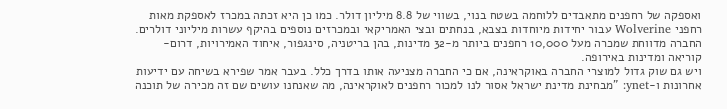ואספקה של רחפנים מתאבדים ללוחמה בשטח בנוי, בשווי של 8.8 מיליון דולר. כמו כן היא זכתה במכרז לאספקת מאות רחפני Wolverine עבור יחידות מיוחדות בצבא, בנחתים ובצי האמריקאי ובמכרזים נוספים בהיקף עשרות מיליוני דולרים. החברה מדווחת שמכרה מעל 10,000 רחפנים ביותר מ-32 מדינות, בהן בריטניה, סינגפור, איחוד האמירויות, דרום-קוריאה ומדינות באירופה.
ויש גם שוק גדול למוצרי החברה באוקראינה, אם כי החברה מצניעה אותו בדרך כלל. בעבר אמר שפירא בשיחה עם ידיעות אחרונות ו-ynet: "מבחינת מדינת ישראל אסור לנו למכור רחפנים לאוקראינה, מה שאנחנו עושים שם זה מכירה של תוכנה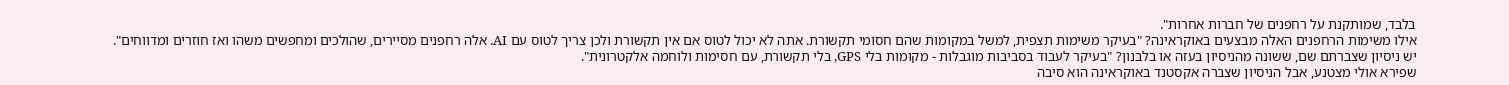בלבד, שמותקנת על רחפנים של חברות אחרות".
אילו משימות הרחפנים האלה מבצעים באוקראינה? "בעיקר משימות תצפית, למשל במקומות שהם חסומי תקשורת. אתה לא יכול לטוס אם אין תקשורת ולכן צריך לטוס עם AI. אלה רחפנים מסיירים, שהולכים ומחפשים משהו ואז חוזרים ומדווחים".
יש ניסיון שצברתם שם, ששונה מהניסיון בעזה או בלבנון? "בעיקר לעבוד בסביבות מוגבלות - מקומות בלי GPS, בלי תקשורת, עם חסימות ולוחמה אלקטרונית".
שפירא אולי מצטנע, אבל הניסיון שצברה אקסטנד באוקראינה הוא סיבה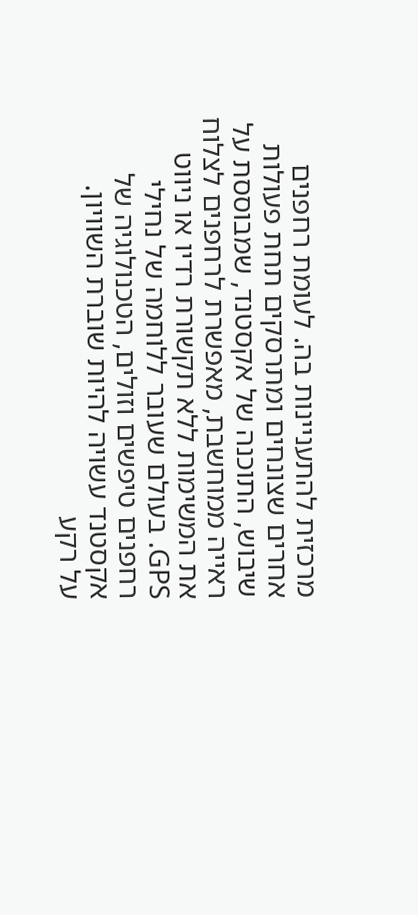מרכזית להתעניינות בה. לעומת רחפנים אחרים שצונחים ומתרסקים תחת פעולות שיבוש, התוכנה של אקסטנד, שמבוססת על ראייה ממוחשבת, מאפשרת לרחפנים לצלוח את המשימות ללא תקשורת רדיו או ניווט GPS. בעולם שעובר ללוחמה של נחילי רחפנים טיפשים וזולים, הטכנולוגיה של אקסטנד עשויה להיות שוברת השוויון.
על רקע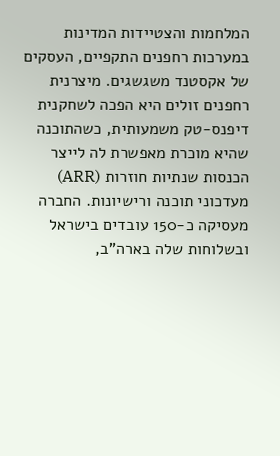המלחמות והצטיידות המדינות במערכות רחפנים התקפיים, העסקים של אקסטנד משגשגים. מיצרנית רחפנים זולים היא הפכה לשחקנית דיפנס-טק משמעותית, כשהתוכנה שהיא מוכרת מאפשרת לה לייצר הכנסות שנתיות חוזרות (ARR) מעדכוני תוכנה ורישיונות. החברה מעסיקה כ-150 עובדים בישראל ובשלוחות שלה בארה"ב,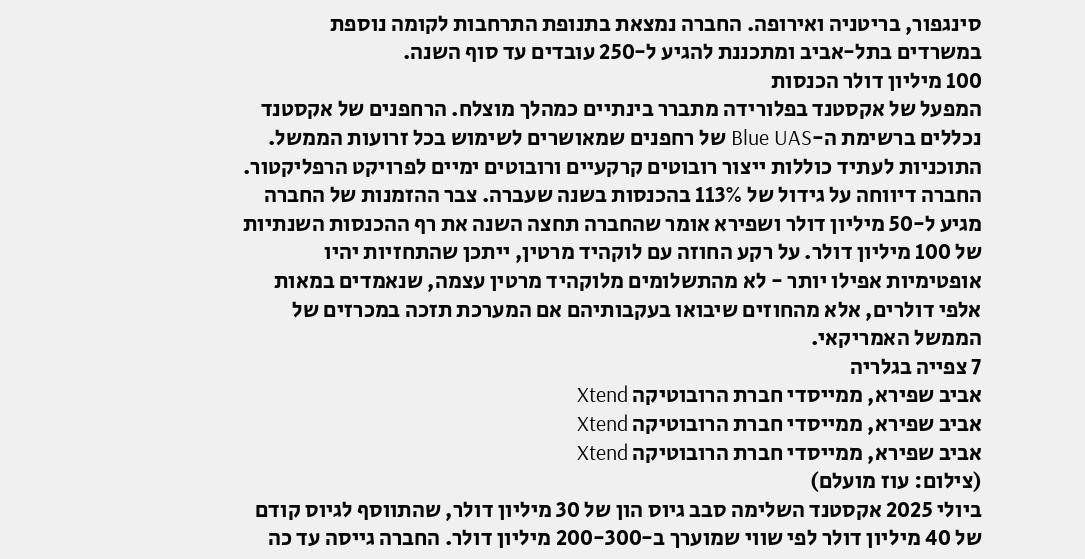סינגפור, בריטניה ואירופה. החברה נמצאת בתנופת התרחבות לקומה נוספת במשרדים בתל-אביב ומתכננת להגיע ל-250 עובדים עד סוף השנה.
100 מיליון דולר הכנסות
המפעל של אקסטנד בפלורידה מתברר בינתיים כמהלך מוצלח. הרחפנים של אקסטנד נכללים ברשימת ה-Blue UAS של רחפנים שמאושרים לשימוש בכל זרועות הממשל. התוכניות לעתיד כוללות ייצור רובוטים קרקעיים ורובוטים ימיים לפרויקט הרפליקטור.
החברה דיווחה על גידול של 113% בהכנסות בשנה שעברה. צבר ההזמנות של החברה מגיע ל-50 מיליון דולר ושפירא אומר שהחברה תחצה השנה את רף ההכנסות השנתיות של 100 מיליון דולר. על רקע החוזה עם לוקהיד מרטין, ייתכן שהתחזיות יהיו אופטימיות אפילו יותר - לא מהתשלומים מלוקהיד מרטין עצמה, שנאמדים במאות אלפי דולרים, אלא מהחוזים שיבואו בעקבותיהם אם המערכת תזכה במכרזים של הממשל האמריקאי.
7 צפייה בגלריה
אביב שפירא, ממייסדי חברת הרובוטיקה Xtend
אביב שפירא, ממייסדי חברת הרובוטיקה Xtend
אביב שפירא, ממייסדי חברת הרובוטיקה Xtend
(צילום: עוז מועלם)
ביולי 2025 אקסטנד השלימה סבב גיוס הון של 30 מיליון דולר, שהתווסף לגיוס קודם של 40 מיליון דולר לפי שווי שמוערך ב-200-300 מיליון דולר. החברה גייסה עד כה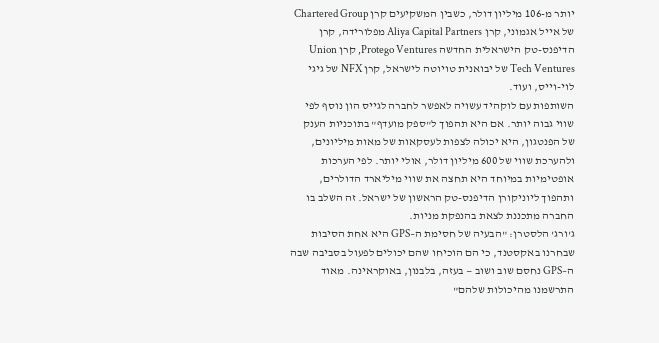יותר מ-106 מיליון דולר, כשבין המשקיעים קרן Chartered Group של אייל אגמוני, קרן Aliya Capital Partners מפלורידה, קרן הדיפנס-טק הישראלית החדשה Protego Ventures, קרן Union Tech Ventures של יבואנית טויוטה לישראל, קרן NFX של גיגי לוי-וייס, ועוד.
השותפות עם לוקהיד עשויה לאפשר לחברה לגייס הון נוסף לפי שווי גבוה יותר. אם היא תהפוך ל"ספק מועדף" בתוכניות הענק של הפנטגון, היא יכולה לצפות לעסקאות של מאות מיליונים, ולהערכת שווי של 600 מיליון דולר, אולי יותר. לפי הערכות אופטימיות במיוחד היא תחצה את שווי מיליארד הדולרים, ותהפוך ליוניקורן הדיפנס-טק הראשון של ישראל. זה השלב בו החברה מתכננת לצאת בהנפקת מניות.
ג'ורג' הלסטרן: "הבעיה של חסימת ה–GPS היא אחת הסיבות שבחרנו באקסטנד, כי הם הוכיחו שהם יכולים לפעול בסביבה שבה ה–GPS נחסם שוב ושוב — בעזה, בלבנון, באוקראינה. מאוד התרשמנו מהיכולות שלהם"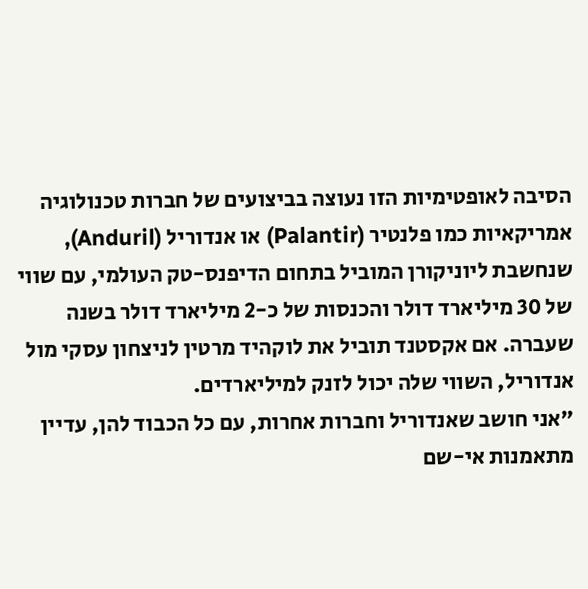הסיבה לאופטימיות הזו נעוצה בביצועים של חברות טכנולוגיה אמריקאיות כמו פלנטיר (Palantir) או אנדוריל (Anduril), שנחשבת ליוניקורן המוביל בתחום הדיפנס-טק העולמי, עם שווי של 30 מיליארד דולר והכנסות של כ-2 מיליארד דולר בשנה שעברה. אם אקסטנד תוביל את לוקהיד מרטין לניצחון עסקי מול אנדוריל, השווי שלה יכול לזנק למיליארדים.
"אני חושב שאנדוריל וחברות אחרות, עם כל הכבוד להן, עדיין מתאמנות אי-שם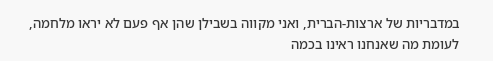במדבריות של ארצות-הברית, ואני מקווה בשבילן שהן אף פעם לא יראו מלחמה, לעומת מה שאנחנו ראינו בכמה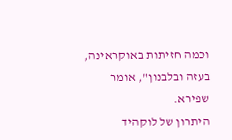וכמה חזיתות באוקראינה, בעזה ובלבנון", אומר שפירא.
היתרון של לוקהיד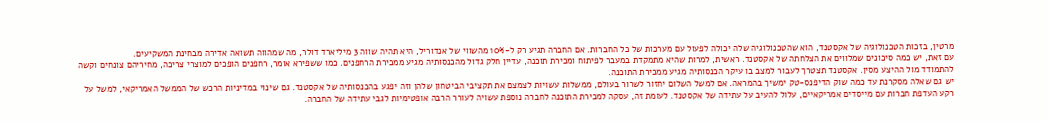מרטין, בזכות הטכנולוגיה של אקסטנד, הוא שהטכנולוגיה שלה יכולה לפעול עם מערכות של כל החברות. אם החברה תגיע רק ל-10% מהשווי של אנדוריל, היא תהיה שווה 3 מיליארד דולר, מה שמהווה תשואה אדירה מבחינת המשקיעים.
עם זאת, יש כמה סיכונים שמלווים את הצלחתה של אקסטנד. ראשית, למרות שהיא מתמקדת במעבר לפיתוח ומכירת תוכנה, עדיין חלק גדול מהכנסותיה מגיע ממכירת הרחפנים. כמו ששפירא אומר, רחפנים הופכים למוצרי צריכה, מחיריהם צונחים וקשה להתמודד מול ההיצע מסין. אקסטנד תצטרך לעבור למצב בו עיקר הכנסותיה מגיע ממכירת התוכנה.
יש גם שאלה מסקרנת עד כמה שוק הדיפנס-טק ימשיך בהמראה. אם למשל השלום יחזור לשרור בעולם, ממשלות עשויות לצמצם את תקציבי הביטחון שלהן וזה יפגע בהכנסותיה של אקסטנד. גם שינוי במדיניות הרכש של הממשל האמריקאי, למשל על רקע העדפת חברות עם מייסדים אמריקאיים, עלול להעיב על עתידה של אקסטנד. לעומת זה, עסקה למכירת התוכנה לחברה נוספת עשויה לעורר הרבה אופטימיות לגבי עתידה של החברה.